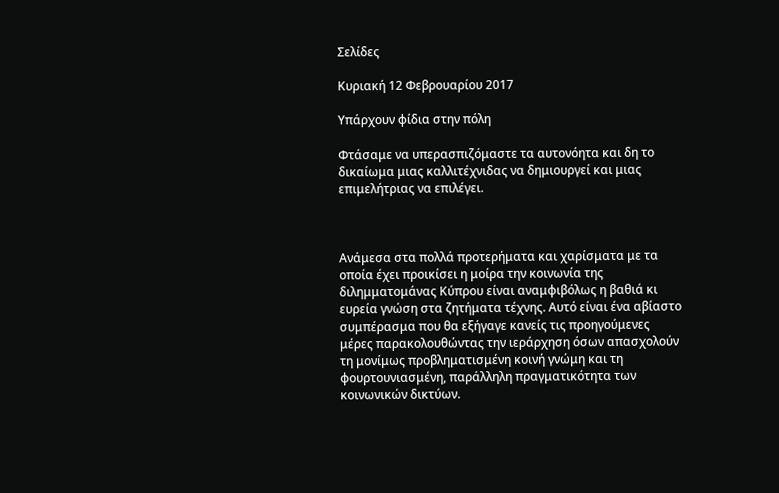Σελίδες

Κυριακή 12 Φεβρουαρίου 2017

Υπάρχουν φίδια στην πόλη

Φτάσαμε να υπερασπιζόμαστε τα αυτονόητα και δη το δικαίωμα μιας καλλιτέχνιδας να δημιουργεί και μιας επιμελήτριας να επιλέγει.



Ανάμεσα στα πολλά προτερήματα και χαρίσματα με τα οποία έχει προικίσει η μοίρα την κοινωνία της διλημματομάνας Κύπρου είναι αναμφιβόλως η βαθιά κι ευρεία γνώση στα ζητήματα τέχνης. Αυτό είναι ένα αβίαστο συμπέρασμα που θα εξήγαγε κανείς τις προηγούμενες μέρες παρακολουθώντας την ιεράρχηση όσων απασχολούν τη μονίμως προβληματισμένη κοινή γνώμη και τη φουρτουνιασμένη, παράλληλη πραγματικότητα των κοινωνικών δικτύων.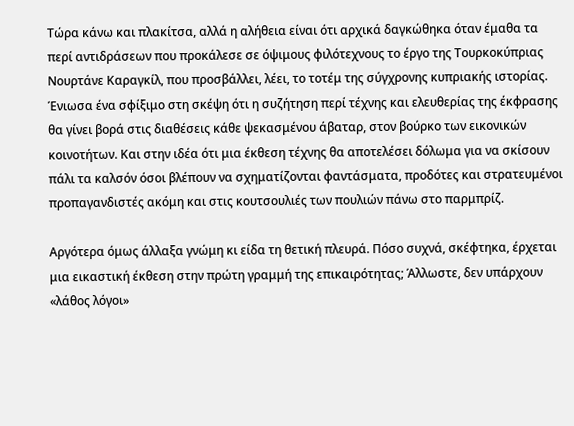Τώρα κάνω και πλακίτσα, αλλά η αλήθεια είναι ότι αρχικά δαγκώθηκα όταν έμαθα τα περί αντιδράσεων που προκάλεσε σε όψιμους φιλότεχνους το έργο της Τουρκοκύπριας Νουρτάνε Καραγκίλ, που προσβάλλει, λέει, το τοτέμ της σύγχρονης κυπριακής ιστορίας. Ένιωσα ένα σφίξιμο στη σκέψη ότι η συζήτηση περί τέχνης και ελευθερίας της έκφρασης θα γίνει βορά στις διαθέσεις κάθε ψεκασμένου άβαταρ, στον βούρκο των εικονικών κοινοτήτων. Και στην ιδέα ότι μια έκθεση τέχνης θα αποτελέσει δόλωμα για να σκίσουν πάλι τα καλσόν όσοι βλέπουν να σχηματίζονται φαντάσματα, προδότες και στρατευμένοι προπαγανδιστές ακόμη και στις κουτσουλιές των πουλιών πάνω στο παρμπρίζ.

Αργότερα όμως άλλαξα γνώμη κι είδα τη θετική πλευρά. Πόσο συχνά, σκέφτηκα, έρχεται μια εικαστική έκθεση στην πρώτη γραμμή της επικαιρότητας; Άλλωστε, δεν υπάρχουν «λάθος λόγοι»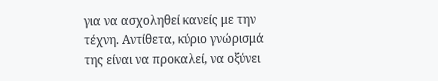για να ασχοληθεί κανείς με την τέχνη. Αντίθετα, κύριο γνώρισμά της είναι να προκαλεί, να οξύνει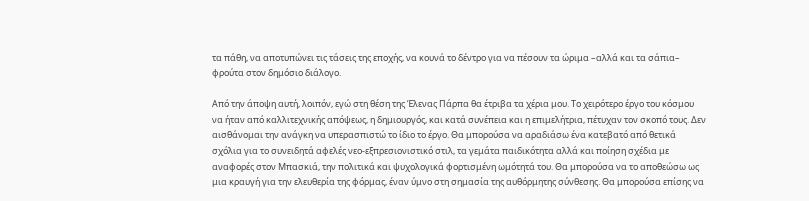τα πάθη, να αποτυπώνει τις τάσεις της εποχής, να κουνά το δέντρο για να πέσουν τα ώριμα –αλλά και τα σάπια– φρούτα στον δημόσιο διάλογο.

Από την άποψη αυτή, λοιπόν, εγώ στη θέση της Έλενας Πάρπα θα έτριβα τα χέρια μου. Το χειρότερο έργο του κόσμου να ήταν από καλλιτεχνικής απόψεως, η δημιουργός, και κατά συνέπεια και η επιμελήτρια, πέτυχαν τον σκοπό τους. Δεν αισθάνομαι την ανάγκη να υπερασπιστώ το ίδιο το έργο. Θα μπορούσα να αραδιάσω ένα κατεβατό από θετικά σχόλια για το συνειδητά αφελές νεο-εξπρεσιονιστικό στιλ, τα γεμάτα παιδικότητα αλλά και ποίηση σχέδια με αναφορές στον Μπασκιά, την πολιτικά και ψυχολογικά φορτισμένη ωμότητά του. Θα μπορούσα να το αποθεώσω ως μια κραυγή για την ελευθερία της φόρμας, έναν ύμνο στη σημασία της αυθόρμητης σύνθεσης. Θα μπορούσα επίσης να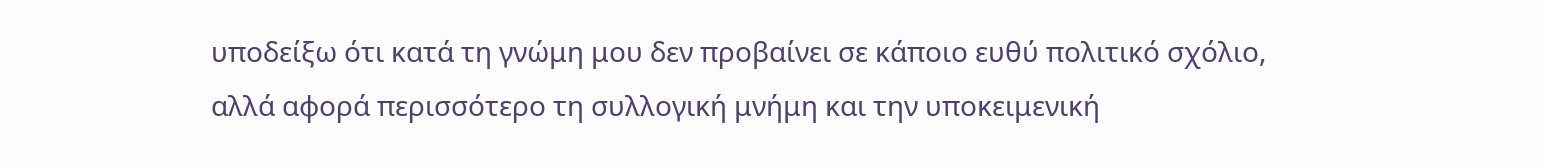υποδείξω ότι κατά τη γνώμη μου δεν προβαίνει σε κάποιο ευθύ πολιτικό σχόλιο, αλλά αφορά περισσότερο τη συλλογική μνήμη και την υποκειμενική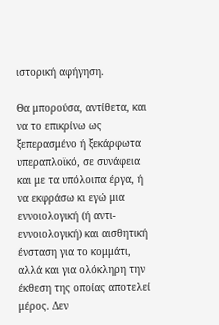ιστορική αφήγηση.

Θα μπορούσα, αντίθετα, και να το επικρίνω ως ξεπερασμένο ή ξεκάρφωτα υπεραπλοϊκό, σε συνάφεια και με τα υπόλοιπα έργα, ή να εκφράσω κι εγώ μια εννοιολογική (ή αντι-εννοιολογική) και αισθητική ένσταση για το κομμάτι, αλλά και για ολόκληρη την έκθεση της οποίας αποτελεί μέρος. Δεν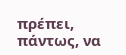πρέπει, πάντως, να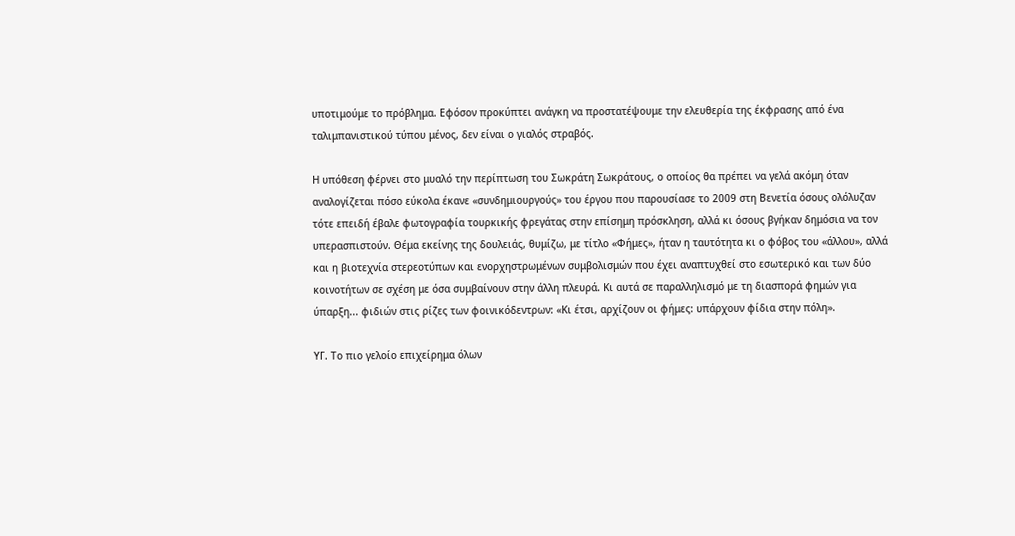υποτιμούμε το πρόβλημα. Εφόσον προκύπτει ανάγκη να προστατέψουμε την ελευθερία της έκφρασης από ένα ταλιμπανιστικού τύπου μένος, δεν είναι ο γιαλός στραβός.

Η υπόθεση φέρνει στο μυαλό την περίπτωση του Σωκράτη Σωκράτους, ο οποίος θα πρέπει να γελά ακόμη όταν αναλογίζεται πόσο εύκολα έκανε «συνδημιουργούς» του έργου που παρουσίασε το 2009 στη Βενετία όσους ολόλυζαν τότε επειδή έβαλε φωτογραφία τουρκικής φρεγάτας στην επίσημη πρόσκληση, αλλά κι όσους βγήκαν δημόσια να τον υπερασπιστούν. Θέμα εκείνης της δουλειάς, θυμίζω, με τίτλο «Φήμες», ήταν η ταυτότητα κι ο φόβος του «άλλου», αλλά και η βιοτεχνία στερεοτύπων και ενορχηστρωμένων συμβολισμών που έχει αναπτυχθεί στο εσωτερικό και των δύο κοινοτήτων σε σχέση με όσα συμβαίνουν στην άλλη πλευρά. Κι αυτά σε παραλληλισμό με τη διασπορά φημών για ύπαρξη... φιδιών στις ρίζες των φοινικόδεντρων: «Κι έτσι, αρχίζουν οι φήμες: υπάρχουν φίδια στην πόλη».

ΥΓ. Το πιο γελοίο επιχείρημα όλων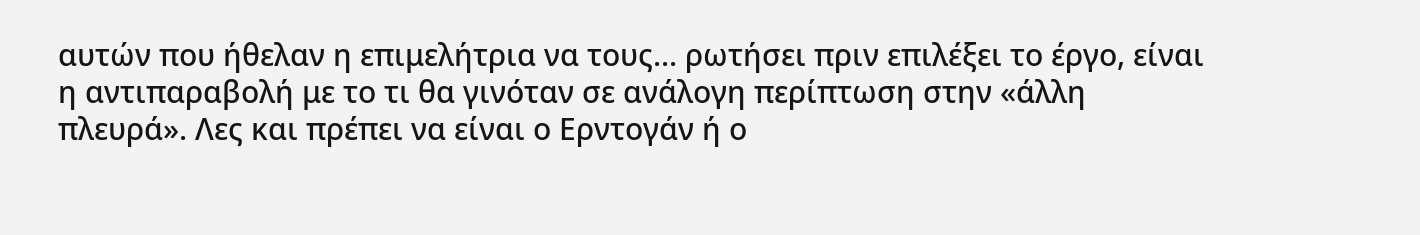αυτών που ήθελαν η επιμελήτρια να τους... ρωτήσει πριν επιλέξει το έργο, είναι η αντιπαραβολή με το τι θα γινόταν σε ανάλογη περίπτωση στην «άλλη πλευρά». Λες και πρέπει να είναι ο Ερντογάν ή ο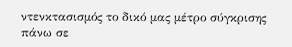ντενκτασισμός το δικό μας μέτρο σύγκρισης πάνω σε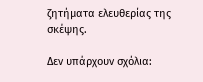ζητήματα ελευθερίας της σκέψης.

Δεν υπάρχουν σχόλια: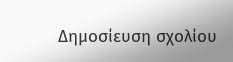Δημοσίευση σχολίου